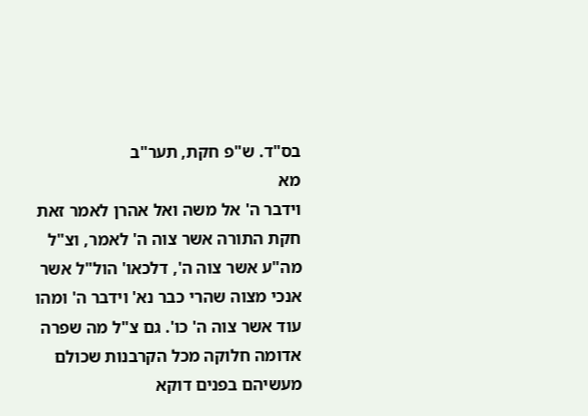בס"ד. ש"פ חקת, תער"ב
מא
וידבר ה' אל משה ואל אהרן לאמר זאת חקת התורה אשר צוה ה' לאמר, וצ"ל מה"ע אשר צוה ה', דלכאו' הול"ל אשר אנכי מצוה שהרי כבר נא' וידבר ה' ומהו עוד אשר צוה ה' כו'. גם צ"ל מה שפרה אדומה חלוקה מכל הקרבנות שכולם מעשיהם בפנים דוקא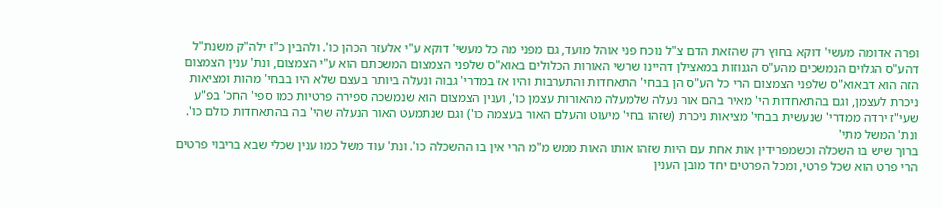ופרה אדומה מעשי' דוקא בחוץ רק שהזאת הדם צ"ל נוכח פני אוהל מועד, גם מפני מה כל מעשי' דוקא ע"י אלעזר הכהן כו'. ולהבין כ"ז ילה"ק משנת"ל דהע"ס הגלוים הנמשכים מהע"ס הגנוזות במאצילן דהיינו שרשי האורות הכלולים באוא"ס שלפני הצמצום המשכתם הוא ע"י הצמצום, ונת' ענין הצמצום הזה הוא דבאוא"ס שלפני הצמצום הרי כל הע"ס הן בבחי' התאחדות והתערבות והיו אז במדרי' גבוה ונעלה ביותר בעצם שלא היו בבחי' מהות ומציאות ניכרת לעצמן, וגם בהתאחדות הי' מאיר בהם אור נעלה שלמעלה מהאורות עצמן כו', וענין הצמצום הוא שנמשכה ספירה פרטיות כמו ספי' החכ' בפ"ע שעי"ז ירדה ממדרי' שנעשית בבחי' מציאות ניכרת (שזהו בחי' מיעוט והעלם האור בעצמה כו') וגם שנתמעט האור הנעלה שהי' בה בהתאחדות כולם כו'. ונת' המשל מתי'
ברוך שיש בו השכלה וכשמפרידין אות אחת עם היות שזהו אותו האות ממש מ"מ הרי אין בו ההשכלה כו'. ונת' עוד משל כמו ענין שכלי שבא בריבוי פרטים הרי פרט הוא שכל פרטי, ומכל הפרטים יחד מובן הענין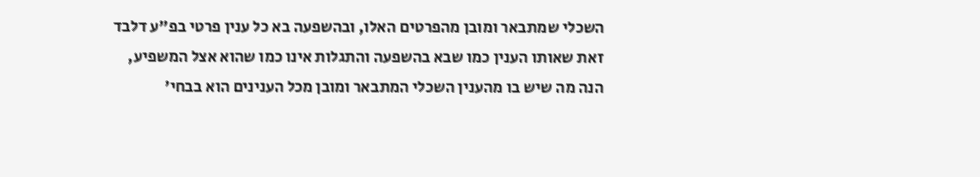השכלי שמתבאר ומובן מהפרטים האלו, ובהשפעה בא כל ענין פרטי בפ"ע דלבד זאת שאותו הענין כמו שבא בהשפעה והתגלות אינו כמו שהוא אצל המשפיע, הנה מה שיש בו מהענין השכלי המתבאר ומובן מכל הענינים הוא בבחי'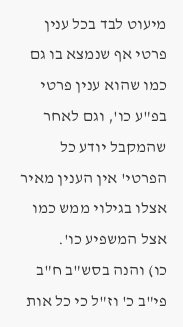מיעוט לבד בכל ענין פרטי אף שנמצא בו גם כמו שהוא ענין פרטי בפ"ע כו', וגם לאחר שהמקבל יודע כל הפרטי' אין הענין מאיר אצלו בגילוי ממש כמו אצל המשפיע כו'.
כו) והנה בסש"ב ח"ב פי"ב כ' וז"ל כי כל אות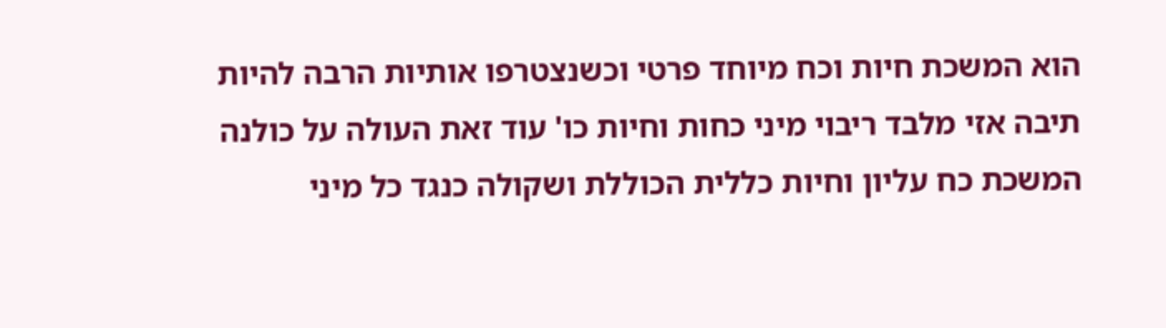הוא המשכת חיות וכח מיוחד פרטי וכשנצטרפו אותיות הרבה להיות תיבה אזי מלבד ריבוי מיני כחות וחיות כו' עוד זאת העולה על כולנה המשכת כח עליון וחיות כללית הכוללת ושקולה כנגד כל מיני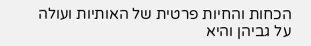הכחות והחיות פרטית של האותיות ועולה על גביהן והיא